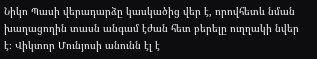Նիկո Պասի վերադարձը կասկածից վեր է, որովհետև նման խաղացողին տասն անգամ էժան հետ բերելը ուղղակի նվեր է։ Վիկտոր Մունյոսի անունն էլ է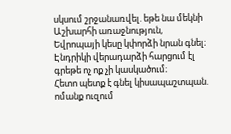սկսում շրջանառվել. եթե նա մեկնի Աշխարհի առաջնություն, Եվրոպայի կեսը կփորձի նրան գնել։ Էնդրիկի վերադարձի հարցում էլ գրեթե ոչ ոք չի կասկածում։
Հետո պետք է գնել կիսապաշտպան. ոմանք ուզում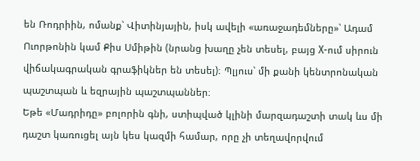են Ռոդրիին, ոմանք՝ Վիտինյային, իսկ ավելի «առաջադեմները»՝ Ադամ Ուորթոնին կամ Քիս Սմիթին (նրանց խաղը չեն տեսել, բայց X-ում սիրուն վիճակագրական գրաֆիկներ են տեսել)։ Պլյուս՝ մի քանի կենտրոնական պաշտպան և եզրային պաշտպաններ։
Եթե «Մադրիդը» բոլորին գնի, ստիպված կլինի մարզադաշտի տակ ևս մի դաշտ կառուցել այն կես կազմի համար, որը չի տեղավորվում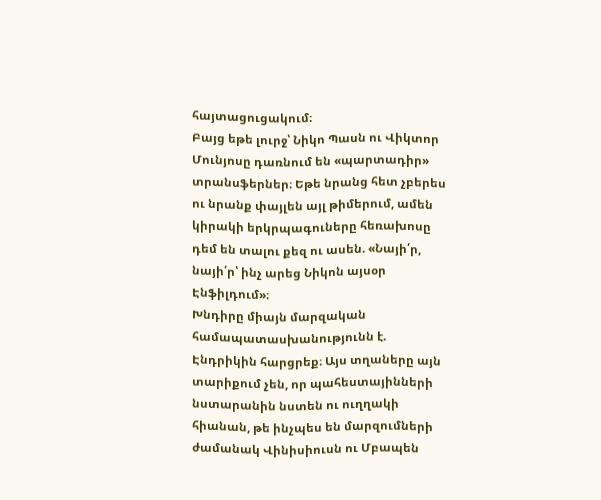հայտացուցակում։
Բայց եթե լուրջ՝ Նիկո Պասն ու Վիկտոր Մունյոսը դառնում են «պարտադիր» տրանսֆերներ։ Եթե նրանց հետ չբերես ու նրանք փայլեն այլ թիմերում, ամեն կիրակի երկրպագուները հեռախոսը դեմ են տալու քեզ ու ասեն. «Նայի՛ր, նայի՛ր՝ ինչ արեց Նիկոն այսօր Էնֆիլդում»։
Խնդիրը միայն մարզական համապատասխանությունն է. Էնդրիկին հարցրեք։ Այս տղաները այն տարիքում չեն, որ պահեստայինների նստարանին նստեն ու ուղղակի հիանան, թե ինչպես են մարզումների ժամանակ Վինիսիուսն ու Մբապեն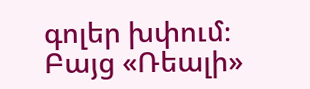գոլեր խփում։ Բայց «Ռեալի»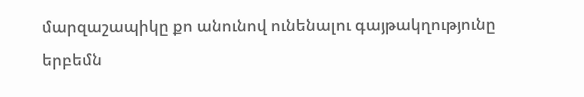մարզաշապիկը քո անունով ունենալու գայթակղությունը երբեմն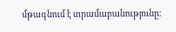մթագնում է տրամաբանությունը։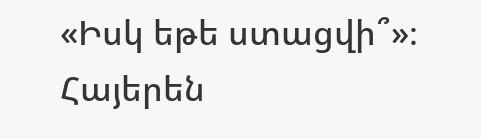«Իսկ եթե ստացվի՞»։
Հայերեն